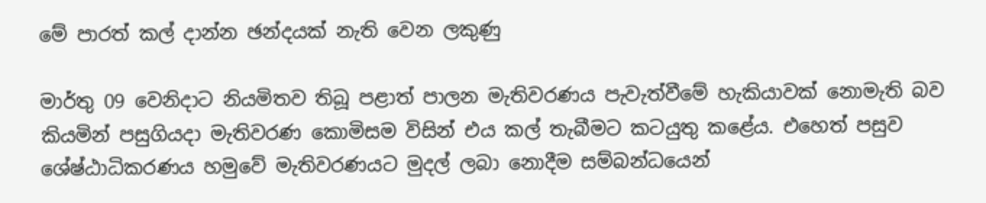මේ පාරත් කල් දාන්න ඡන්දයක් නැති වෙන ලකුණු

මාර්තු 09 වෙනිදාට නියමිතව තිබූ පළාත් පාලන මැතිවරණය පැවැත්වීමේ හැකියාවක් නොමැති බව කියමින් පසුගියදා මැතිවරණ කොමිසම විසින් එය කල් තැබීමට කටයුතු කළේය. එහෙත් පසුව ශේෂ්ඨාධිකරණය හමුවේ මැතිවරණයට මුදල් ලබා නොදීම සම්බන්ධයෙන්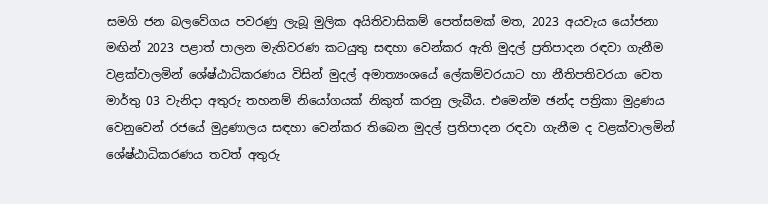සමගි ජන බලවේගය පවරණු ලැබූ මුලික අයිතිවාසිකම් පෙත්සමක් මත, 2023 අයවැය යෝජනා මඟින් 2023 පළාත් පාලන මැතිවරණ කටයුතු සඳහා වෙන්කර ඇති මුදල් ප්‍රතිපාදන රඳවා ගැනීම වළක්වාලමින් ශේෂ්ඨාධිකරණය විසින් මුදල් අමාත්‍යංශයේ ලේකම්වරයාට හා නීතිපතිවරයා වෙත මාර්තු 03 වැනිදා අතුරු තහනම් නියෝගයක් නිකුත් කරනු ලැබීය. එමෙන්ම ඡන්ද පත්‍රිකා මුද්‍රණය වෙනුවෙන් රජයේ මුද්‍රණාලය සඳහා වෙන්කර තිබෙන මුදල් ප්‍රතිපාදන රඳවා ගැනීම ද වළක්වාලමින් ශේෂ්ඨාධිකරණය තවත් අතුරු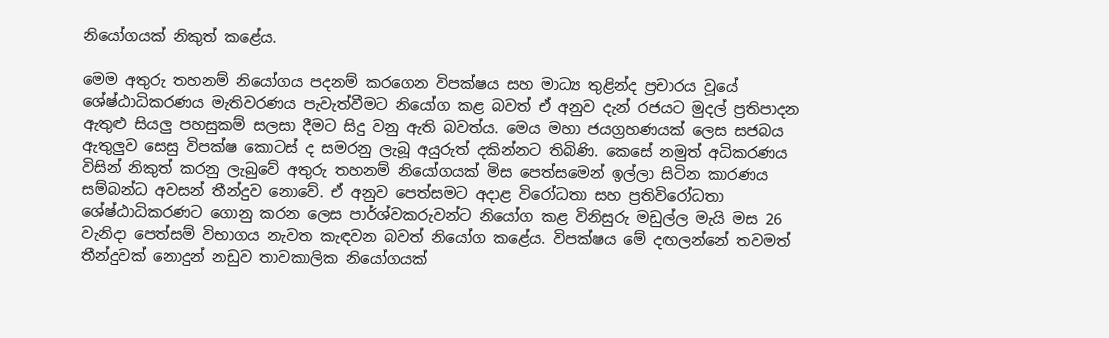නියෝගයක් නිකුත් කළේය.

මෙම අතුරු තහනම් නියෝගය පදනම් කරගෙන විපක්ෂය සහ මාධ්‍ය තුළින්ද ප්‍රචාරය වූයේ ශේෂ්ඨාධිකරණය මැතිවරණය පැවැත්වීමට නියෝග කළ බවත් ඒ අනුව දැන් රජයට මුදල් ප්‍රතිපාදන ඇතුළු සියලු පහසුකම් සලසා දීමට සිදු වනු ඇති බවත්ය. මෙය මහා ජයග්‍රහණයක් ලෙස සජබය ඇතුලුව සෙසු විපක්ෂ කොටස් ද සමරනු ලැබූ අයුරුත් දකින්නට තිබිණි. කෙසේ නමුත් අධිකරණය විසින් නිකුත් කරනු ලැබුවේ අතුරු තහනම් නියෝගයක් මිස පෙත්සමෙන් ඉල්ලා සිටින කාරණය සම්බන්ධ අවසන් තීන්දුව නොවේ. ඒ අනුව පෙත්සමට අදාළ විරෝධතා සහ ප්‍රතිවිරෝධතා ශේෂ්ඨාධිකරණට ගොනු කරන ලෙස පාර්ශ්වකරුවන්ට නියෝග කළ විනිසුරු මඩුල්ල මැයි මස 26 වැනිදා පෙත්සම් විභාගය නැවත කැඳවන බවත් නියෝග කළේය. විපක්ෂය මේ දඟලන්නේ තවමත් තීන්දුවක් නොදුන් නඩුව තාවකාලික නියෝගයක්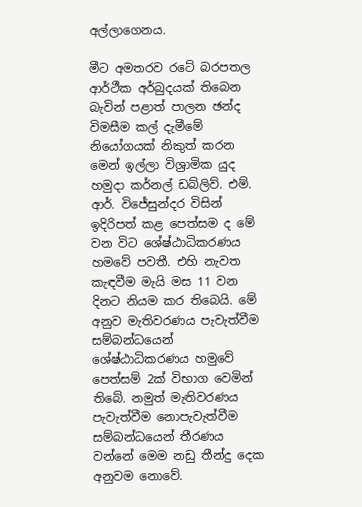අල්ලාගෙනය.

මීට අමතරව රටේ බරපතල ආර්ථීක අර්බුදයක් තිබෙන බැවින් පළාත් පාලන ඡන්ද විමසීම කල් දැමීමේ නියෝගයක් නිකුත් කරන මෙන් ඉල්ලා විශ්‍රාමික යුද හමුදා කර්නල් ඩබ්ලිව්. එම්. ආර්. විජේසුන්දර විසින් ඉදිරිපත් කළ පෙත්සම ද මේ වන විට ශේෂ්ඨාධිකරණය හමවේ පවතී. එහි නැවත කැඳවීම මැයි මස 11 වන දිනට නියම කර තිබෙයි. මේ අනුව මැතිවරණය පැවැත්වීම සම්බන්ධයෙන් ශේෂ්ඨාධිකරණය හමුවේ පෙත්සම් 2ක් විභාග වෙමින් තිබේ. නමුත් මැතිවරණය පැවැත්වීම නොපැවැත්වීම සම්බන්ධයෙන් තීරණය වන්නේ මෙම නඩු තීන්දු දෙක අනුවම නොවේ.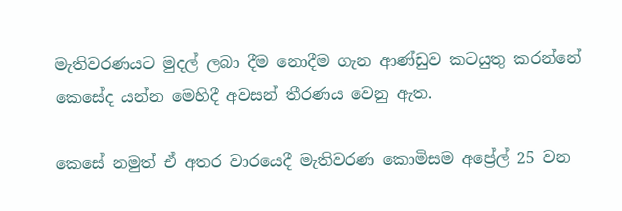මැතිවරණයට මුදල් ලබා දීම නොදීම ගැන ආණ්ඩුව කටයුතු කරන්නේ කෙසේද යන්න මෙහිදී අවසන් තීරණය වෙනු ඇත.

කෙසේ නමුත් ඒ අතර වාරයෙදී මැතිවරණ කොමිසම අප්‍රේල් 25 වන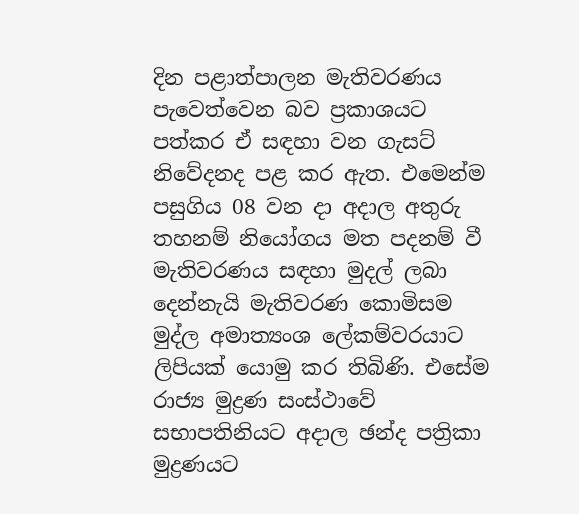දින පළාත්පාලන මැතිවරණය පැවෙත්වෙන බව ප්‍රකාශයට පත්කර ඒ සඳහා වන ගැසට් නිවේදනද පළ කර ඇත. එමෙන්ම පසුගිය 08 වන දා අදාල අතුරු තහනම් නියෝගය මත පදනම් වී මැතිවරණය සඳහා මුදල් ලබා දෙන්නැයි මැතිවරණ කොමිසම මුද්ල අමාත්‍යංශ ලේකම්වරයාට ලිපියක් යොමු කර තිබිණි. එසේම රාජ්‍ය මුද්‍රණ සංස්ථාවේ සභාපතිනියට අදාල ඡන්ද පත්‍රිකා මුද්‍රණයට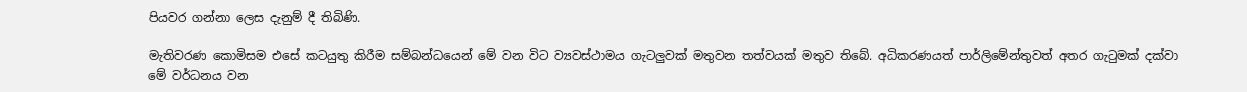පියවර ගන්නා ලෙස දැනුම් දී තිබිණි.

මැතිවරණ කොමිසම එසේ කටයුතු කිරීම සම්බන්ධයෙන් මේ වන විට ව්‍යවස්ථාමය ගැටලුවක් මතුවන තත්වයක් මතුව තිබේ. අධිකරණයත් පාර්ලිමේන්තුවත් අතර ගැටුමක් දක්වා මේ වර්ධනය වන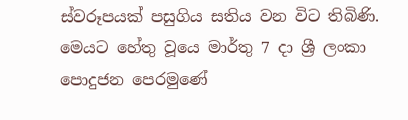ස්වරූපයක් පසුගිය සතිය වන විට තිබිණි. මෙයට හේතු වූයෙ මාර්තු 7 දා ශ්‍රී ලංකා පොදුජන පෙරමුණේ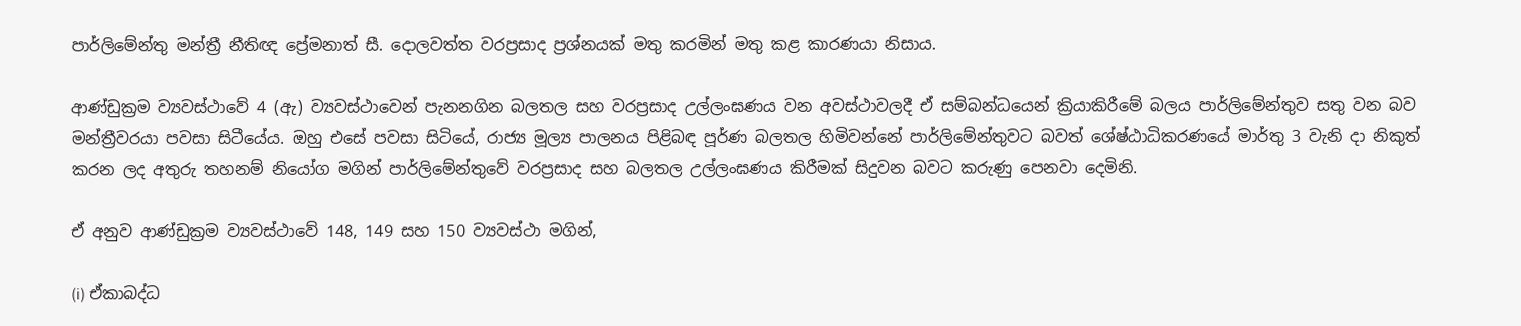පාර්ලිමේන්තු මන්ත්‍රී නීතිඥ ප්‍රේමනාත් සී. දොලවත්ත වරප්‍රසාද ප්‍රශ්නයක් මතු කරමින් මතු කළ කාරණයා නිසාය.

ආණ්ඩුක්‍රම ව්‍යවස්ථාවේ 4 (ඇ) ව්‍යවස්ථාවෙන් පැනනගින බලතල සහ වරප්‍රසාද උල්ලංඝණය වන අවස්ථාවලදී ඒ සම්බන්ධයෙන් ක්‍රියාකිරීමේ බලය පාර්ලිමේන්තුව සතු වන බව මන්ත්‍රීවරයා පවසා සිටීයේය. ඔහු එසේ පවසා සිටියේ, රාජ්‍ය මූල්‍ය පාලනය පිළිබඳ පූර්ණ බලතල හිමිවන්නේ පාර්ලිමේන්තුවට බවත් ශේෂ්ඨාධිකරණයේ මාර්තු 3 වැනි දා නිකුත් කරන ලද අතුරු තහනම් නියෝග මගින් පාර්ලිමේන්තුවේ වරප්‍රසාද සහ බලතල උල්ලංඝණය කිරීමක් සිදුවන බවට කරුණු පෙනවා දෙමිනි.

ඒ අනුව ආණ්ඩුක්‍රම ව්‍යවස්ථාවේ 148, 149 සහ 150 ව්‍යවස්ථා මගින්,

(i) ඒකාබද්ධ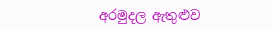අරමුදල ඇතුළුව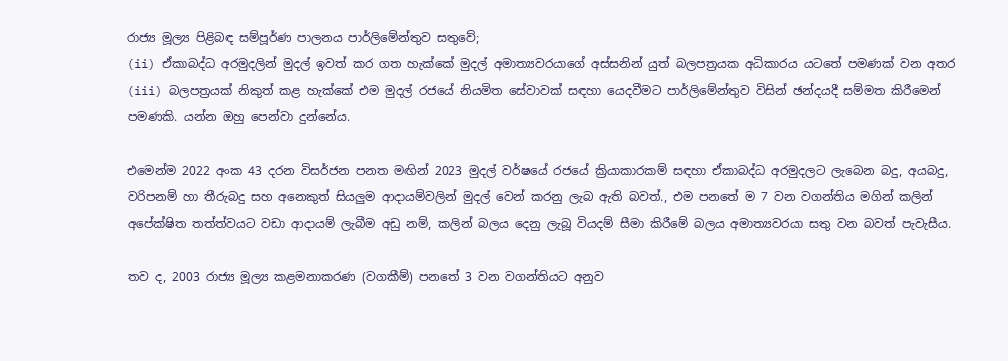රාජ්‍ය මූල්‍ය පිළිබඳ සම්පූර්ණ පාලනය පාර්ලිමේන්තුව සතුවේ;
(ii) ඒකාබද්ධ අරමුදලින් මුදල් ඉවත් කර ගත හැක්කේ මුදල් අමාත්‍යවරයාගේ අස්සනින් යුත් බලපත්‍රයක අධිකාරය යටතේ පමණක් වන අතර
(iii) බලපත්‍රයක් නිකුත් කළ හැක්කේ එම මුදල් රජයේ නියමිත සේවාවක් සඳහා යෙදවීමට පාර්ලිමේන්තුව විසින් ඡන්දයදී සම්මත කිරීමෙන් පමණකි. යන්න ඔහු පෙන්වා දුන්නේය.

එමෙන්ම 2022 අංක 43 දරන විසර්ජන පනත මඟින් 2023 මුදල් වර්ෂයේ රජයේ ක්‍රියාකාරකම් සඳහා ඒකාබද්ධ අරමුදලට ලැබෙන බදු, අයබදු, වරිපනම් හා තීරුබදු සහ අනෙකුත් සියලුම ආදායම්වලින් මුදල් වෙන් කරනු ලැබ ඇති බවත්., එම පනතේ ම 7 වන වගන්තිය මගින් කලින් අපේක්ෂිත තත්ත්වයට වඩා ආදායම් ලැබීම අඩු නම්, කලින් බලය දෙනු ලැබූ වියදම් සීමා කිරීමේ බලය අමාත්‍යවරයා සතු වන බවත් පැවැසීය.

තව ද, 2003 රාජ්‍ය මූල්‍ය කළමනාකරණ (වගකීම්) පනතේ 3 වන වගන්තියට අනුව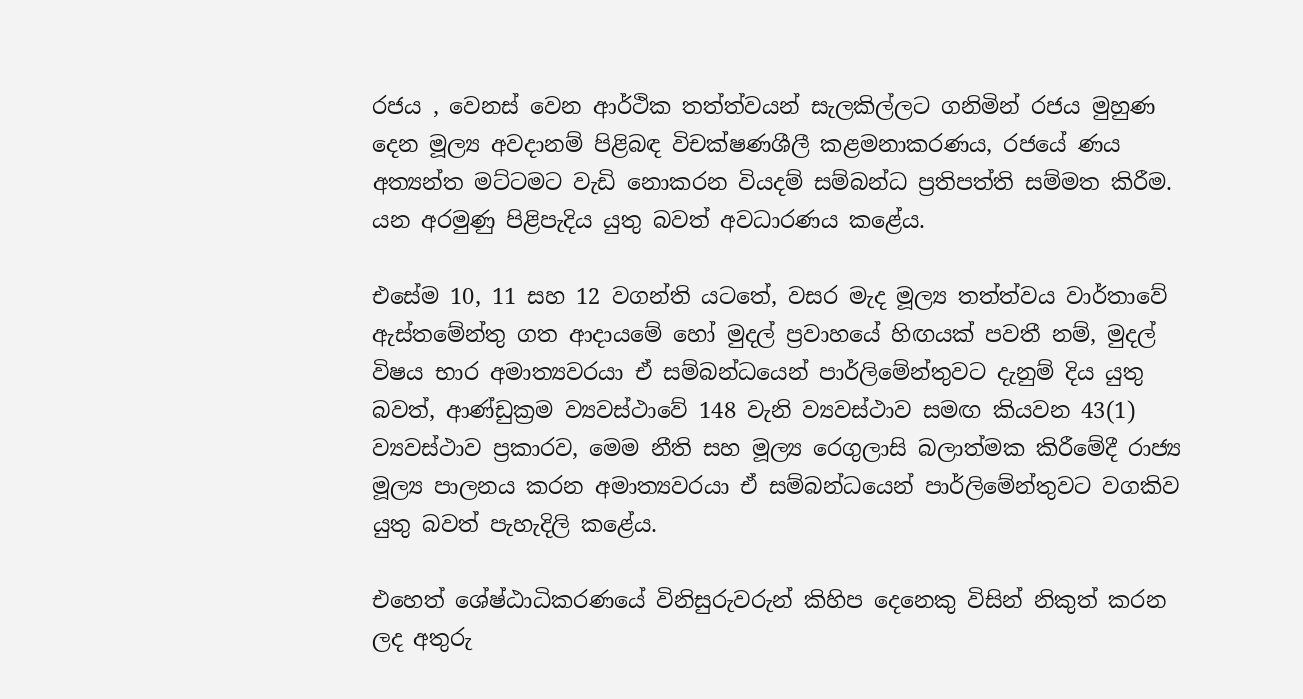රජය , වෙනස් වෙන ආර්ථික තත්ත්වයන් සැලකිල්ලට ගනිමින් රජය මුහුණ දෙන මූල්‍ය අවදානම් පිළිබඳ විචක්ෂණශීලී කළමනාකරණය, රජයේ ණය අත්‍යන්ත මට්ටමට වැඩි නොකරන වියදම් සම්බන්ධ ප්‍රතිපත්ති සම්මත කිරීම. යන අරමුණු පිළිපැදිය යුතු බවත් අවධාරණය කළේය.

එසේම 10, 11 සහ 12 වගන්ති යටතේ, වසර මැද මූල්‍ය තත්ත්වය වාර්තාවේ ඇස්තමේන්තු ගත ආදායමේ හෝ මුදල් ප්‍රවාහයේ හිඟයක් පවතී නම්, මුදල් විෂය භාර අමාත්‍යවරයා ඒ සම්බන්ධයෙන් පාර්ලිමේන්තුවට දැනුම් දිය යුතු බවත්, ආණ්ඩුක්‍රම ව්‍යවස්ථාවේ 148 වැනි ව්‍යවස්ථාව සමඟ කියවන 43(1) ව්‍යවස්ථාව ප්‍රකාරව, මෙම නීති සහ මූල්‍ය රෙගුලාසි බලාත්මක කිරීමේදී රාජ්‍ය මූල්‍ය පාලනය කරන අමාත්‍යවරයා ඒ සම්බන්ධයෙන් පාර්ලිමේන්තුවට වගකිව යුතු බවත් පැහැදිලි කළේය.

එහෙත් ශේෂ්ඨාධිකරණයේ විනිසුරුවරුන් කිහිප දෙනෙකු විසින් නිකුත් කරන ලද අතුරු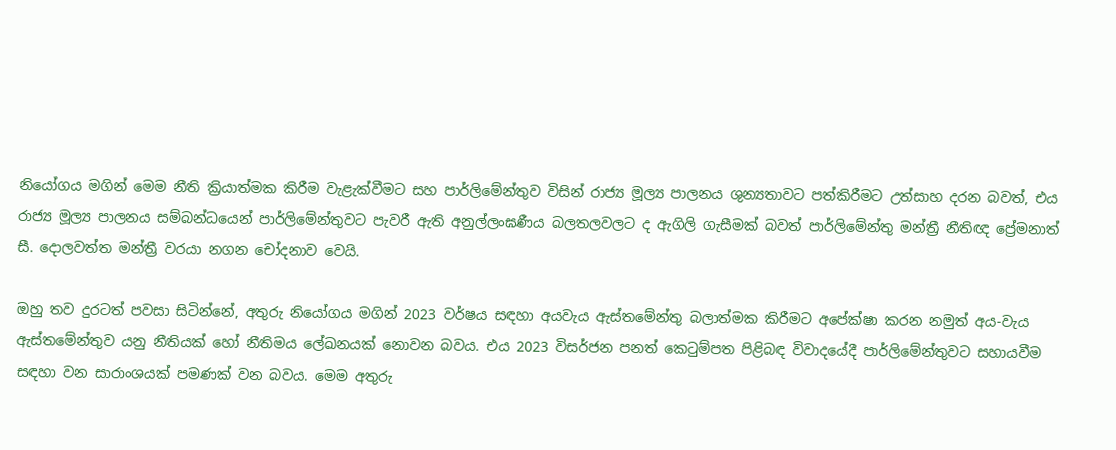නියෝගය මගින් මෙම නීති ක්‍රියාත්මක කිරීම වැළැක්වීමට සහ පාර්ලිමේන්තුව විසින් රාජ්‍ය මූල්‍ය පාලනය ශුන්‍යතාවට පත්කිරීමට උත්සාහ දරන බවත්, එය රාජ්‍ය මූල්‍ය පාලනය සම්බන්ධයෙන් පාර්ලිමේන්තුවට පැවරී ඇති අනුල්ලංඝණීය බලතලවලට ද ඇගිලි ගැසීමක් බවත් පාර්ලිමේන්තු මන්ත්‍රී නීතිඥ ප්‍රේමනාත් සී. දොලවත්ත මන්ත්‍රී වරයා නගන චෝදනාව වෙයි.

ඔහු තව දුරටත් පවසා සිටින්නේ, අතුරු නියෝගය මගින් 2023 වර්ෂය සඳහා අයවැය ඇස්තමේන්තු බලාත්මක කිරීමට අපේක්ෂා කරන නමුත් අය-වැය ඇස්තමේන්තුව යනු නීතියක් හෝ නීතිමය ලේඛනයක් නොවන බවය. එය 2023 විසර්ජන පනත් කෙටුම්පත පිළිබඳ විවාදයේදී පාර්ලිමේන්තුවට සහායවීම සඳහා වන සාරාංශයක් පමණක් වන බවය. මෙම අතුරු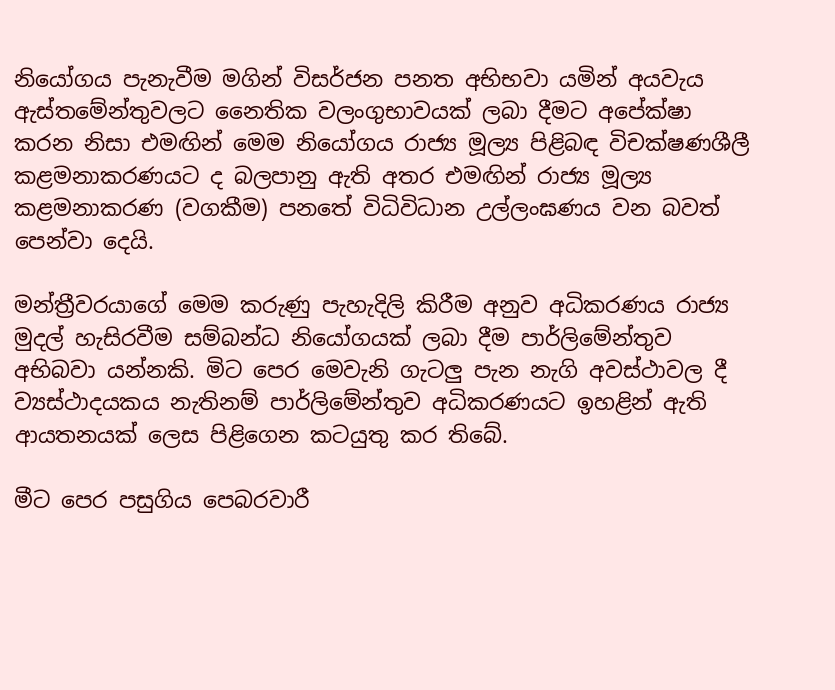නියෝගය පැනැවීම මගින් විසර්ජන පනත අභිභවා යමින් අයවැය ඇස්තමේන්තුවලට නෛතික වලංගුභාවයක් ලබා දීමට අපේක්ෂා කරන නිසා එමඟින් මෙම නියෝගය රාජ්‍ය මූල්‍ය පිළිබඳ විචක්ෂණශීලී කළමනාකරණයට ද බලපානු ඇති අතර එමඟින් රාජ්‍ය මූල්‍ය කළමනාකරණ (වගකීම) පනතේ විධිවිධාන උල්ලංඝණය වන බවත් පෙන්වා දෙයි.

මන්ත්‍රීවරයාගේ මෙම කරුණු පැහැදිලි කිරීම අනුව අධිකරණය රාජ්‍ය මුදල් හැසිරවීම සම්බන්ධ නියෝගයක් ලබා දීම පාර්ලිමේන්තුව අභිබවා යන්නකි. මිට පෙර මෙවැනි ගැටලු පැන නැගි අවස්ථාවල දී ව්‍යස්ථාදයකය නැතිනම් පාර්ලිමේන්තුව අධිකරණයට ඉහළින් ඇති ආයතනයක් ලෙස පිළිගෙන කටයුතු කර තිබේ.

මීට පෙර පසුගිය පෙබරවාරී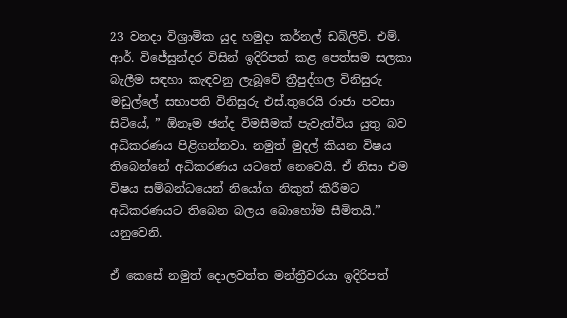23 වනදා විශ්‍රාමික යුද හමුදා කර්නල් ඩබ්ලිව්. එම්. ආර්. විජේසුන්දර විසින් ඉදිරිපත් කළ පෙත්සම සලකා බැලීම සඳහා කැඳවනු ලැබූවේ ත්‍රීපුද්ගල විනිසුරු මඩුල්ලේ සභාපති විනිසුරු එස්.තුරෙයි රාජා පවසා සිටියේ, ” ඕනෑම ඡන්ද විමසීමක් පැවැත්විය යුතු බව අධිකරණය පිළිගන්නවා. නමුත් මුදල් කියන විෂය තිබෙන්නේ අධිකරණය යටතේ නෙවෙයි. ඒ නිසා එම විෂය සම්බන්ධයෙන් නියෝග නිකුත් කිරීමට අධිකරණයට තිබෙන බලය බොහෝම සීමිතයි.” යනුවෙනි.

ඒ කෙසේ නමුත් දොලවත්ත මන්ත්‍රීවරයා ඉදිරිපත්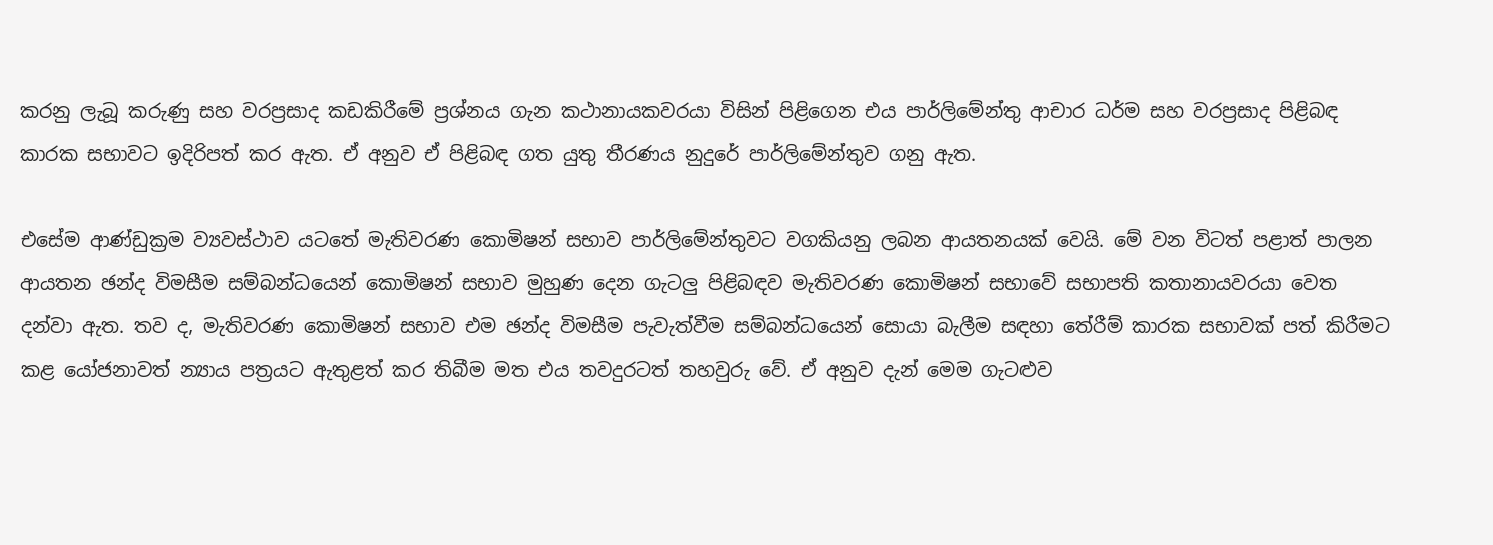කරනු ලැබූ කරුණු සහ වරප්‍රසාද කඩකිරීමේ ප්‍රශ්නය ගැන කථානායකවරයා විසින් පිළිගෙන එය පාර්ලිමේන්තු ආචාර ධර්ම සහ වරප්‍රසාද පිළිබඳ කාරක සභාවට ඉදිරිපත් කර ඇත. ඒ අනුව ඒ පිළිබඳ ගත යුතු තීරණය නුදුරේ පාර්ලිමේන්තුව ගනු ඇත.

එසේම ආණ්ඩුක්‍රම ව්‍යවස්ථාව යටතේ මැතිවරණ කොමිෂන් සභාව පාර්ලිමේන්තුවට වගකියනු ලබන ආයතනයක් වෙයි. මේ වන විටත් පළාත් පාලන ආයතන ඡන්ද විමසීම සම්බන්ධයෙන් කොමිෂන් සභාව මුහුණ දෙන ගැටලු පිළිබඳව මැතිවරණ කොමිෂන් සභාවේ සභාපති කතානායවරයා වෙත දන්වා ඇත. තව ද, මැතිවරණ කොමිෂන් සභාව එම ඡන්ද විමසීම පැවැත්වීම සම්බන්ධයෙන් සොයා බැලීම සඳහා තේරීම් කාරක සභාවක් පත් කිරීමට කළ යෝජනාවත් න්‍යාය පත්‍රයට ඇතුළත් කර තිබීම මත එය තවදුරටත් තහවුරු වේ. ඒ අනුව දැන් මෙම ගැටළුව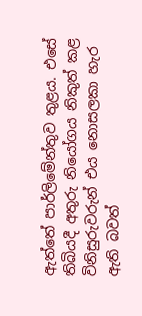ඇත්තේ පාර්ලිමේන්තුව තුළය. එසේ තිබියදී අතුරු නියෝගය නිකුත් කළ විනිසුරුවරුන් එය නොසලකා හැර ඇති බවත්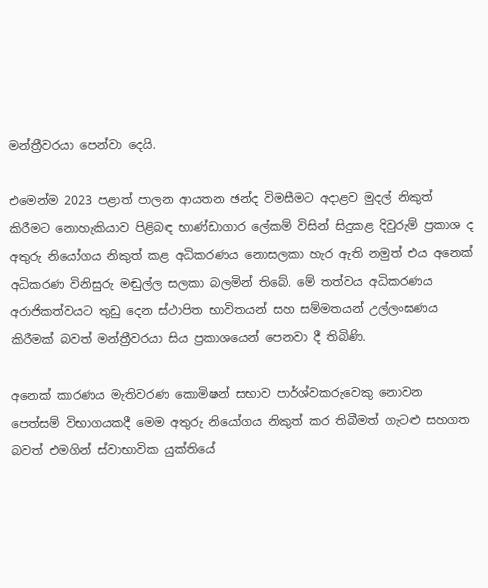මන්ත්‍රීවරයා පෙන්වා දෙයි.

එමෙන්ම 2023 පළාත් පාලන ආයතන ඡන්ද විමසීමට අදාළව මුදල් නිකුත් කිරීමට නොහැකියාව පිළිබඳ භාණ්ඩාගාර ලේකම් විසින් සිදුකළ දිවුරුම් ප්‍රකාශ ද අතුරු නියෝගය නිකුත් කළ අධිකරණය නොසලකා හැර ඇති නමුත් එය අනෙක් අධිකරණ විනිසුරු මඬුල්ල සලකා බලමින් තිබේ. මේ තත්වය අධිකරණය
අරාජිකත්වයට තුඩු දෙන ස්ථාපිත භාවිතයන් සහ සම්මතයන් උල්ලංඝණය කිරීමක් බවත් මන්ත්‍රීවරයා සිය ප්‍රකාශයෙන් පෙනවා දී තිබිණි.

අනෙක් කාරණය මැතිවරණ කොමිෂන් සභාව පාර්ශ්වකරුවෙකු නොවන පෙත්සම් විභාගයකදී මෙම අතුරු නියෝගය නිකුත් කර තිබීමත් ගැටළු සහගත බවත් එමගින් ස්වාභාවික යුක්තියේ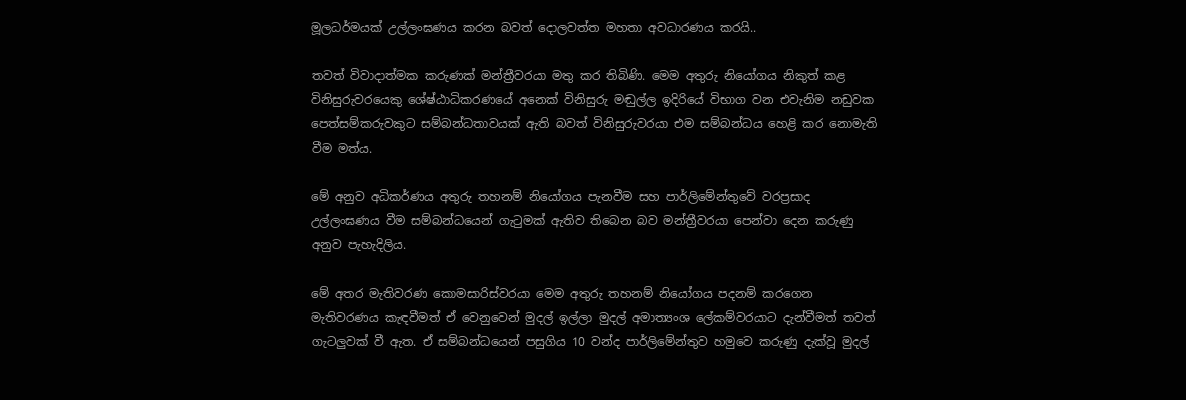මූලධර්මයක් උල්ලංඝණය කරන බවත් දොලවත්ත මහතා අවධාරණය කරයි..

තවත් විවාදාත්මක කරුණක් මන්ත්‍රීවරයා මතු කර තිබිණි. මෙම අතුරු නියෝගය නිකුත් කළ විනිසුරුවරයෙකු ශේෂ්ඨාධිකරණයේ අනෙක් විනිසුරු මඬුල්ල ඉදිරියේ විභාග වන එවැනිම නඩුවක පෙත්සම්කරුවකුට සම්බන්ධතාවයක් ඇති බවත් විනිසුරුවරයා එම සම්බන්ධය හෙළි කර නොමැති වීම මත්ය.

මේ අනුව අධිකර්ණය අතුරු තහනම් නියෝගය පැනවීම සහ පාර්ලිමේන්තුවේ වරප්‍රසාද උල්ලංඝණය වීම සම්බන්ධයෙන් ගැටුමක් ඇතිව තිබෙන බව මන්ත්‍රීවරයා පෙන්වා දෙන කරුණු අනුව පැහැදිලිය.

මේ අතර මැතිවරණ කොමසාරිස්වරයා මෙම අතුරු තහනම් නියෝගය පදනම් කරගෙන මැතිවරණය කැඳවීමත් ඒ වෙනුවෙන් මුදල් ඉල්ලා මුදල් අමාත්‍යංශ ලේකම්වරයාට දැන්වීමත් තවත් ගැටලුවක් වී ඇත. ඒ සම්බන්ධයෙන් පසුගිය 10 වන්ද පාර්ලිමේන්තුව හමුවෙ කරුණු දැක්වූ මුදල්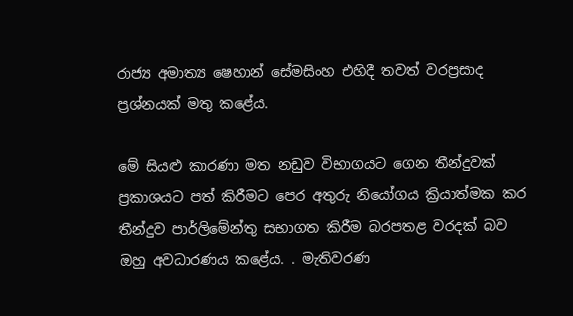රාජ්‍ය අමාත්‍ය ෂෙහාන් සේමසිංහ එහිදී තවත් වරප්‍රසාද ප්‍රශ්නයක් මතු කළේය.

මේ සියළු කාරණා මත නඩුව විභාගයට ගෙන තීන්දුවක් ප්‍රකාශයට පත් කිරීමට පෙර අතුරු නියෝගය ක්‍රියාත්මක කර තීන්දුව පාර්ලිමේන්තු සභාගත කිරීම බරපතළ වරදක් බව ඔහු අවධාරණය කළේය. . මැතිවරණ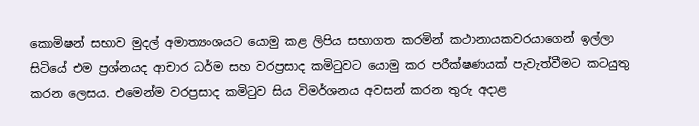කොමිෂන් සභාව මුදල් අමාත්‍යංශයට යොමු කළ ලිපිය සභාගත කරමින් කථානායකවරයාගෙන් ඉල්ලා සිටියේ එම ප්‍රශ්නයද ආචාර ධර්ම සහ වරප්‍රසාද කමිටුවට යොමු කර පරීක්ෂණයක් පැවැත්වීමට කටයුතු කරන ලෙසය. එමෙන්ම වරප්‍රසාද කමිටුව සිය විමර්ශනය අවසන් කරන තුරු අදාළ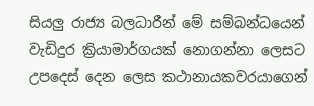සියලු රාජ්‍ය බලධාරීන් මේ සම්බන්ධයෙන් වැඩිදුර ක්‍රියාමාර්ගයක් නොගන්නා ලෙසට උපදෙස් දෙන ලෙස කථානායකවරයාගෙන්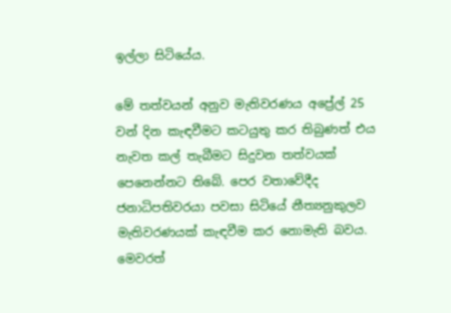ඉල්ලා සිටියේය.

මේ තත්වයන් අනුව මැතිවරණය අප්‍රේල් 25 වන් දින කැඳවීමට කටයුතු කර තිබුණත් එය නැවත කල් තැබීමට සිදුවන තත්වයක් පෙනෙන්නට තිබේ. පෙර වතාවේදීද ජනාධිපතිවරයා පවසා සිටියේ නීත්‍යනුකුලව මැතිවරණයක් කැඳවීම කර නොමැති බවය. මෙවරත්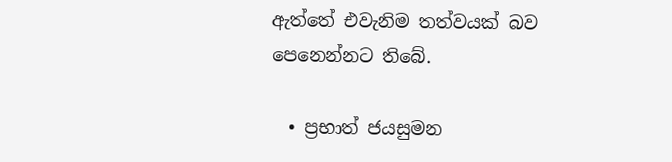ඇත්තේ එවැනිම තත්වයක් බව පෙනෙන්නට තිබේ.

  • ප්‍රභාත් ජයසුමන